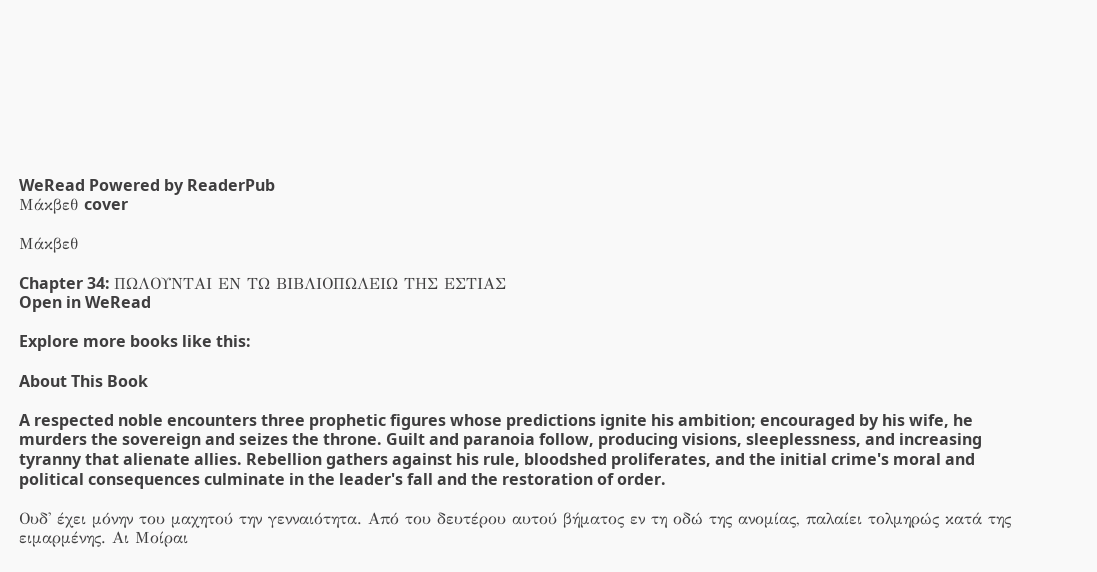WeRead Powered by ReaderPub
Μάκβεθ cover

Μάκβεθ

Chapter 34: ΠΩΛΟΥΝΤΑΙ ΕΝ ΤΩ ΒΙΒΛΙΟΠΩΛΕΙΩ ΤΗΣ ΕΣΤΙΑΣ
Open in WeRead

Explore more books like this:

About This Book

A respected noble encounters three prophetic figures whose predictions ignite his ambition; encouraged by his wife, he murders the sovereign and seizes the throne. Guilt and paranoia follow, producing visions, sleeplessness, and increasing tyranny that alienate allies. Rebellion gathers against his rule, bloodshed proliferates, and the initial crime's moral and political consequences culminate in the leader's fall and the restoration of order.

Ουδ' έχει μόνην του μαχητού την γενναιότητα. Από του δευτέρου αυτού βήματος εν τη οδώ της ανομίας, παλαίει τολμηρώς κατά της ειμαρμένης. Αι Μοίραι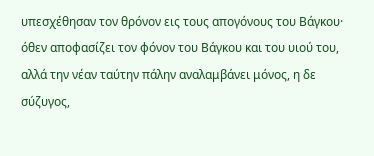υπεσχέθησαν τον θρόνον εις τους απογόνους του Βάγκου· όθεν αποφασίζει τον φόνον του Βάγκου και του υιού του, αλλά την νέαν ταύτην πάλην αναλαμβάνει μόνος, η δε σύζυγος,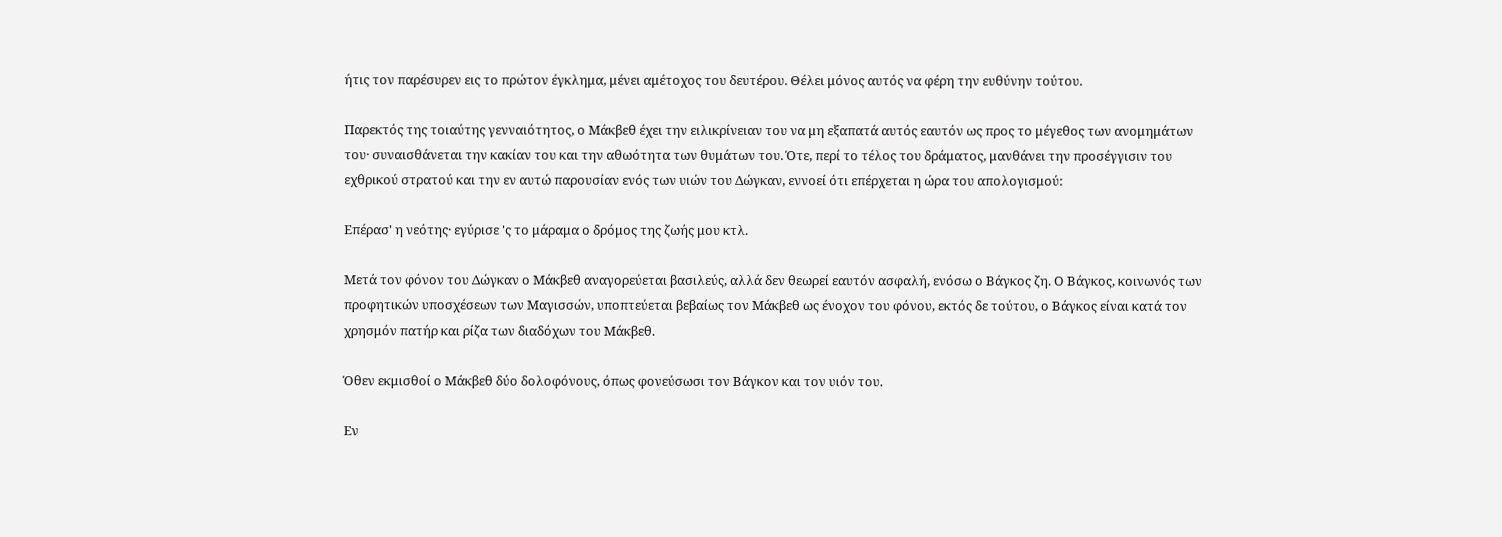ήτις τον παρέσυρεν εις το πρώτον έγκλημα, μένει αμέτοχος του δευτέρου. Θέλει μόνος αυτός να φέρη την ευθύνην τούτου.

Παρεκτός της τοιαύτης γενναιότητος, ο Μάκβεθ έχει την ειλικρίνειαν του να μη εξαπατά αυτός εαυτόν ως προς το μέγεθος των ανομημάτων του· συναισθάνεται την κακίαν του και την αθωότητα των θυμάτων του. Ότε, περί το τέλος του δράματος, μανθάνει την προσέγγισιν του εχθρικού στρατού και την εν αυτώ παρουσίαν ενός των υιών του Δώγκαν, εννοεί ότι επέρχεται η ώρα του απολογισμού:

Επέρασ' η νεότης· εγύρισε 'ς το μάραμα ο δρόμος της ζωής μου κτλ.

Μετά τον φόνον του Δώγκαν ο Μάκβεθ αναγορεύεται βασιλεύς, αλλά δεν θεωρεί εαυτόν ασφαλή, ενόσω ο Βάγκος ζη. Ο Βάγκος, κοινωνός των προφητικών υποσχέσεων των Μαγισσών, υποπτεύεται βεβαίως τον Μάκβεθ ως ένοχον του φόνου, εκτός δε τούτου, ο Βάγκος είναι κατά τον χρησμόν πατήρ και ρίζα των διαδόχων του Μάκβεθ.

Όθεν εκμισθοί ο Μάκβεθ δύο δολοφόνους, όπως φονεύσωσι τον Βάγκον και τον υιόν του.

Εν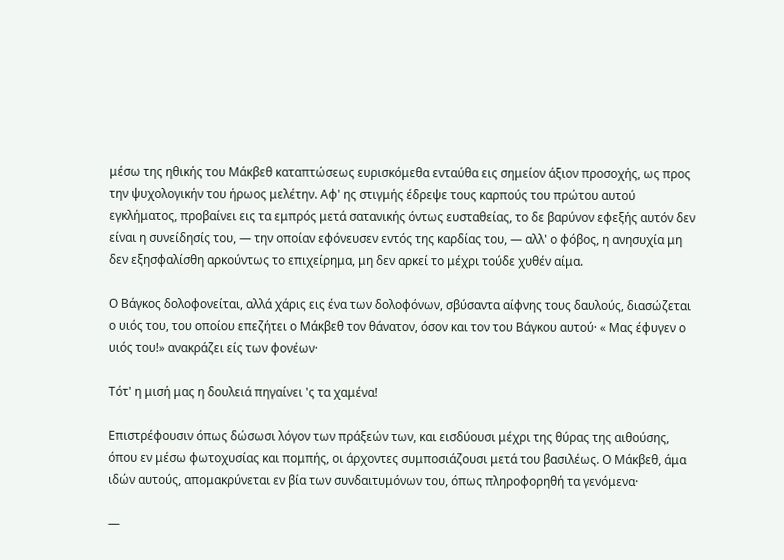μέσω της ηθικής του Μάκβεθ καταπτώσεως ευρισκόμεθα ενταύθα εις σημείον άξιον προσοχής, ως προς την ψυχολογικήν του ήρωος μελέτην. Αφ' ης στιγμής έδρεψε τους καρπούς του πρώτου αυτού εγκλήματος, προβαίνει εις τα εμπρός μετά σατανικής όντως ευσταθείας, το δε βαρύνον εφεξής αυτόν δεν είναι η συνείδησίς του, — την οποίαν εφόνευσεν εντός της καρδίας του, — αλλ' ο φόβος, η ανησυχία μη δεν εξησφαλίσθη αρκούντως το επιχείρημα, μη δεν αρκεί το μέχρι τούδε χυθέν αίμα.

Ο Βάγκος δολοφονείται, αλλά χάρις εις ένα των δολοφόνων, σβύσαντα αίφνης τους δαυλούς, διασώζεται ο υιός του, του οποίου επεζήτει ο Μάκβεθ τον θάνατον, όσον και τον του Βάγκου αυτού· « Μας έφυγεν ο υιός του!» ανακράζει είς των φονέων·

Τότ' η μισή μας η δουλειά πηγαίνει 'ς τα χαμένα!

Επιστρέφουσιν όπως δώσωσι λόγον των πράξεών των, και εισδύουσι μέχρι της θύρας της αιθούσης, όπου εν μέσω φωτοχυσίας και πομπής, οι άρχοντες συμποσιάζουσι μετά του βασιλέως. Ο Μάκβεθ, άμα ιδών αυτούς, απομακρύνεται εν βία των συνδαιτυμόνων του, όπως πληροφορηθή τα γενόμενα·

—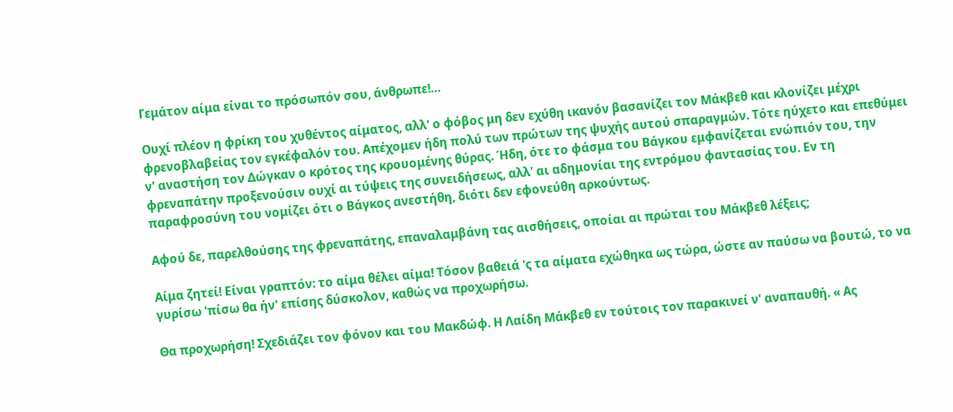Γεμάτον αίμα είναι το πρόσωπόν σου, άνθρωπε!…

Ουχί πλέον η φρίκη του χυθέντος αίματος, αλλ' ο φόβος μη δεν εχύθη ικανόν βασανίζει τον Μάκβεθ και κλονίζει μέχρι φρενοβλαβείας τον εγκέφαλόν του. Απέχομεν ήδη πολύ των πρώτων της ψυχής αυτού σπαραγμών. Τότε ηύχετο και επεθύμει ν' αναστήση τον Δώγκαν ο κρότος της κρουομένης θύρας. Ήδη, ότε το φάσμα του Βάγκου εμφανίζεται ενώπιόν του, την φρεναπάτην προξενούσιν ουχί αι τύψεις της συνειδήσεως, αλλ' αι αδημονίαι της εντρόμου φαντασίας του. Εν τη παραφροσύνη του νομίζει ότι ο Βάγκος ανεστήθη, διότι δεν εφονεύθη αρκούντως.

Αφού δε, παρελθούσης της φρεναπάτης, επαναλαμβάνη τας αισθήσεις, οποίαι αι πρώται του Μάκβεθ λέξεις;

Αίμα ζητεί! Είναι γραπτόν: το αίμα θέλει αίμα! Τόσον βαθειά 'ς τα αίματα εχώθηκα ως τώρα, ώστε αν παύσω να βουτώ, το να γυρίσω 'πίσω θα ήν' επίσης δύσκολον, καθώς να προχωρήσω.

Θα προχωρήση! Σχεδιάζει τον φόνον και του Μακδώφ. Η Λαίδη Μάκβεθ εν τούτοις τον παρακινεί ν' αναπαυθή. « Ας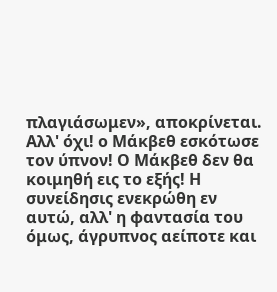πλαγιάσωμεν», αποκρίνεται. Αλλ' όχι! ο Μάκβεθ εσκότωσε τον ύπνον! Ο Μάκβεθ δεν θα κοιμηθή εις το εξής! Η συνείδησις ενεκρώθη εν αυτώ, αλλ' η φαντασία του όμως, άγρυπνος αείποτε και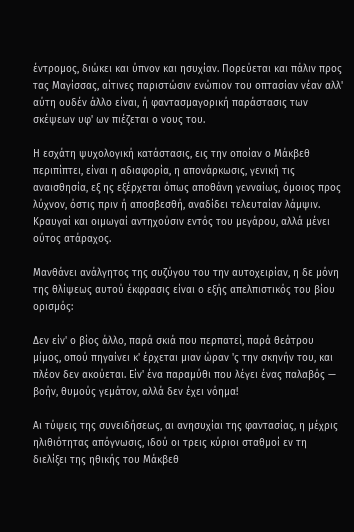έντρομος, διώκει και ύπνον και ησυχίαν. Πορεύεται και πάλιν προς τας Μαγίσσας, αίτινες παριστώσιν ενώπιον του οπτασίαν νέαν αλλ' αύτη ουδέν άλλο είναι, ή φαντασμαγορική παράστασις των σκέψεων υφ' ων πιέζεται ο νους του.

Η εσχάτη ψυχολογική κατάστασις, εις την οποίαν ο Μάκβεθ περιπίπτει, είναι η αδιαφορία, η απονάρκωσις, γενική τις αναισθησία, εξ ης εξέρχεται όπως αποθάνη γενναίως, όμοιος προς λύχνον, όστις πριν ή αποσβεσθή, αναδίδει τελευταίαν λάμψιν. Κραυγαί και οιμωγαί αντηχούσιν εντός του μεγάρου, αλλά μένει ούτος ατάραχος.

Μανθάνει ανάλγητος της συζύγου του την αυτοχειρίαν, η δε μόνη της θλίψεως αυτού έκφρασις είναι ο εξής απελπιστικός του βίου ορισμός:

Δεν είν' ο βίος άλλο, παρά σκιά που περπατεί, παρά θεάτρου μίμος, οπού πηγαίνει κ' έρχεται μιαν ώραν 'ς την σκηνήν του, και πλέον δεν ακούεται. Είν' ένα παραμύθι που λέγει ένας παλαβός — βοήν, θυμούς γεμάτον, αλλά δεν έχει νόημα!

Αι τύψεις της συνειδήσεως, αι ανησυχίαι της φαντασίας, η μέχρις ηλιθιότητας απόγνωσις, ιδού οι τρεις κύριοι σταθμοί εν τη διελίξει της ηθικής του Μάκβεθ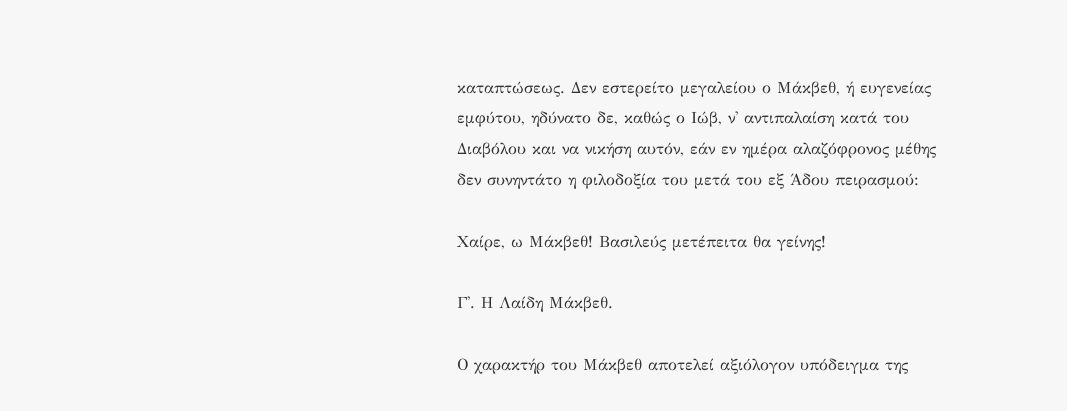καταπτώσεως. Δεν εστερείτο μεγαλείου ο Μάκβεθ, ή ευγενείας εμφύτου, ηδύνατο δε, καθώς ο Ιώβ, ν' αντιπαλαίση κατά του Διαβόλου και να νικήση αυτόν, εάν εν ημέρα αλαζόφρονος μέθης δεν συνηντάτο η φιλοδοξία του μετά του εξ Άδου πειρασμού:

Χαίρε, ω Μάκβεθ! Βασιλεύς μετέπειτα θα γείνης!

Γ'. Η Λαίδη Μάκβεθ.

Ο χαρακτήρ του Μάκβεθ αποτελεί αξιόλογον υπόδειγμα της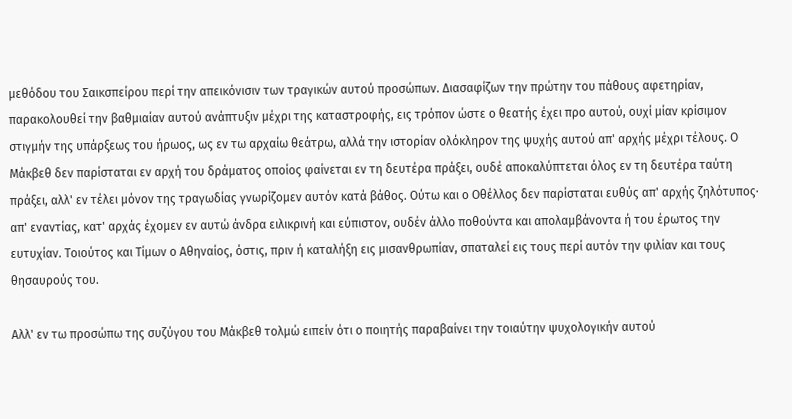μεθόδου του Σαικσπείρου περί την απεικόνισιν των τραγικών αυτού προσώπων. Διασαφίζων την πρώτην του πάθους αφετηρίαν, παρακολουθεί την βαθμιαίαν αυτού ανάπτυξιν μέχρι της καταστροφής, εις τρόπον ώστε ο θεατής έχει προ αυτού, ουχί μίαν κρίσιμον στιγμήν της υπάρξεως του ήρωος, ως εν τω αρχαίω θεάτρω, αλλά την ιστορίαν ολόκληρον της ψυχής αυτού απ' αρχής μέχρι τέλους. Ο Μάκβεθ δεν παρίσταται εν αρχή του δράματος οποίος φαίνεται εν τη δευτέρα πράξει, ουδέ αποκαλύπτεται όλος εν τη δευτέρα ταύτη πράξει, αλλ' εν τέλει μόνον της τραγωδίας γνωρίζομεν αυτόν κατά βάθος. Ούτω και ο Οθέλλος δεν παρίσταται ευθύς απ' αρχής ζηλότυπος· απ' εναντίας, κατ' αρχάς έχομεν εν αυτώ άνδρα ειλικρινή και εύπιστον, ουδέν άλλο ποθούντα και απολαμβάνοντα ή του έρωτος την ευτυχίαν. Τοιούτος και Τίμων ο Αθηναίος, όστις, πριν ή καταλήξη εις μισανθρωπίαν, σπαταλεί εις τους περί αυτόν την φιλίαν και τους θησαυρούς του.

Αλλ' εν τω προσώπω της συζύγου του Μάκβεθ τολμώ ειπείν ότι ο ποιητής παραβαίνει την τοιαύτην ψυχολογικήν αυτού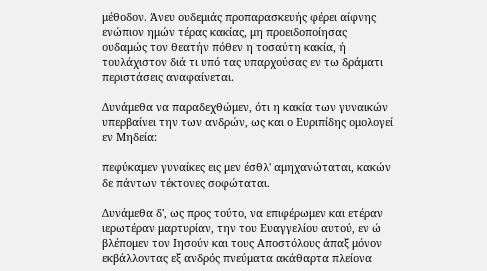μέθοδον. Άνευ ουδεμιάς προπαρασκευής φέρει αίφνης ενώπιον ημών τέρας κακίας, μη προειδοποίησας ουδαμώς τον θεατήν πόθεν η τοσαύτη κακία, ή τουλάχιστον διά τι υπό τας υπαρχούσας εν τω δράματι περιστάσεις αναφαίνεται.

Δυνάμεθα να παραδεχθώμεν, ότι η κακία των γυναικών υπερβαίνει την των ανδρών, ως και ο Ευριπίδης ομολογεί εν Μηδεία:

πεφύκαμεν γυναίκες εις μεν έσθλ' αμηχανώταται, κακών δε πάντων τέκτονες σοφώταται.

Δυνάμεθα δ', ως προς τούτο, να επιφέρωμεν και ετέραν ιερωτέραν μαρτυρίαν, την του Ευαγγελίου αυτού, εν ώ βλέπομεν τον Ιησούν και τους Αποστόλους άπαξ μόνον εκβάλλοντας εξ ανδρός πνεύματα ακάθαρτα πλείονα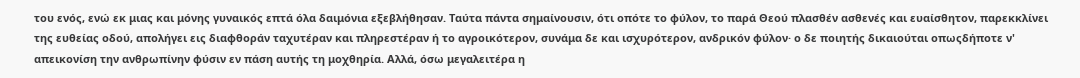του ενός, ενώ εκ μιας και μόνης γυναικός επτά όλα δαιμόνια εξεβλήθησαν. Ταύτα πάντα σημαίνουσιν, ότι οπότε το φύλον, το παρά Θεού πλασθέν ασθενές και ευαίσθητον, παρεκκλίνει της ευθείας οδού, απολήγει εις διαφθοράν ταχυτέραν και πληρεστέραν ή το αγροικότερον, συνάμα δε και ισχυρότερον, ανδρικόν φύλον· ο δε ποιητής δικαιούται οπωςδήποτε ν' απεικονίση την ανθρωπίνην φύσιν εν πάση αυτής τη μοχθηρία. Αλλά, όσω μεγαλειτέρα η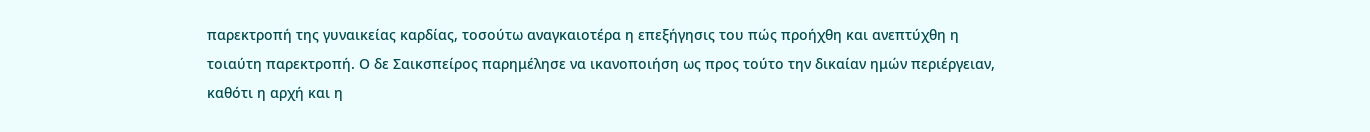παρεκτροπή της γυναικείας καρδίας, τοσούτω αναγκαιοτέρα η επεξήγησις του πώς προήχθη και ανεπτύχθη η τοιαύτη παρεκτροπή. Ο δε Σαικσπείρος παρημέλησε να ικανοποιήση ως προς τούτο την δικαίαν ημών περιέργειαν, καθότι η αρχή και η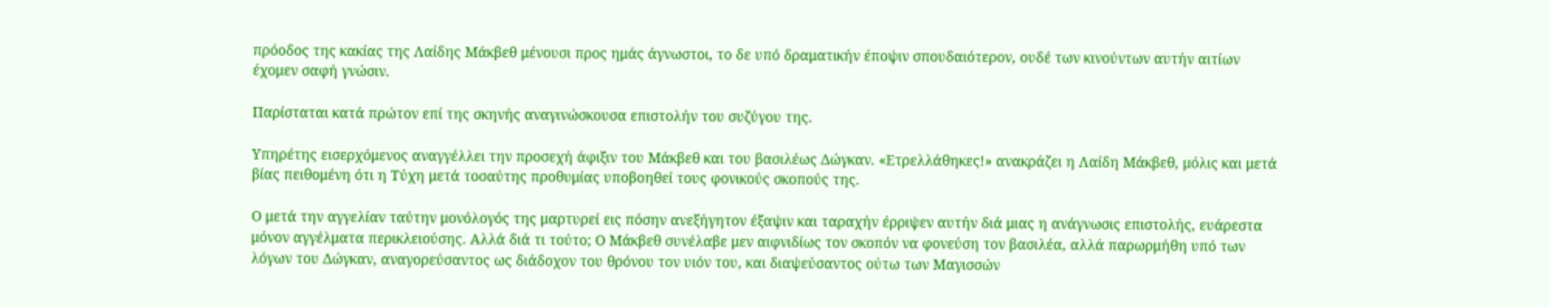πρόοδος της κακίας της Λαίδης Μάκβεθ μένουσι προς ημάς άγνωστοι, το δε υπό δραματικήν έποψιν σπουδαιότερον, ουδέ των κινούντων αυτήν αιτίων έχομεν σαφή γνώσιν.

Παρίσταται κατά πρώτον επί της σκηνής αναγινώσκουσα επιστολήν του συζύγου της.

Υπηρέτης εισερχόμενος αναγγέλλει την προσεχή άφιξιν του Μάκβεθ και του βασιλέως Δώγκαν. «Ετρελλάθηκες!» ανακράζει η Λαίδη Μάκβεθ, μόλις και μετά βίας πειθομένη ότι η Τύχη μετά τοσαύτης προθυμίας υποβοηθεί τους φονικούς σκοπούς της.

Ο μετά την αγγελίαν ταύτην μονόλογός της μαρτυρεί εις πόσην ανεξήγητον έξαψιν και ταραχήν έρριψεν αυτήν διά μιας η ανάγνωσις επιστολής, ευάρεστα μόνον αγγέλματα περικλειούσης. Αλλά διά τι τούτο; Ο Μάκβεθ συνέλαβε μεν αιφνιδίως τον σκοπόν να φονεύση τον βασιλέα, αλλά παρωρμήθη υπό των λόγων του Δώγκαν, αναγορεύσαντος ως διάδοχον του θρόνου τον υιόν του, και διαψεύσαντος ούτω των Μαγισσών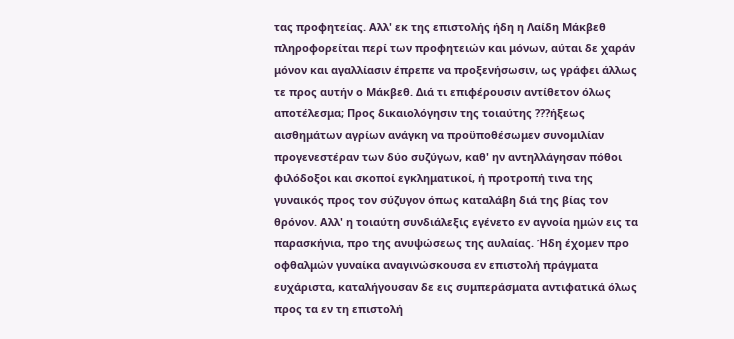τας προφητείας. Αλλ' εκ της επιστολής ήδη η Λαίδη Μάκβεθ πληροφορείται περί των προφητειών και μόνων, αύται δε χαράν μόνον και αγαλλίασιν έπρεπε να προξενήσωσιν, ως γράφει άλλως τε προς αυτήν ο Μάκβεθ. Διά τι επιφέρουσιν αντίθετον όλως αποτέλεσμα; Προς δικαιολόγησιν της τοιαύτης ???ήξεως αισθημάτων αγρίων ανάγκη να προϋποθέσωμεν συνομιλίαν προγενεστέραν των δύο συζύγων, καθ' ην αντηλλάγησαν πόθοι φιλόδοξοι και σκοποί εγκληματικοί, ή προτροπή τινα της γυναικός προς τον σύζυγον όπως καταλάβη διά της βίας τον θρόνον. Αλλ' η τοιαύτη συνδιάλεξις εγένετο εν αγνοία ημών εις τα παρασκήνια, προ της ανυψώσεως της αυλαίας. Ήδη έχομεν προ οφθαλμών γυναίκα αναγινώσκουσα εν επιστολή πράγματα ευχάριστα, καταλήγουσαν δε εις συμπεράσματα αντιφατικά όλως προς τα εν τη επιστολή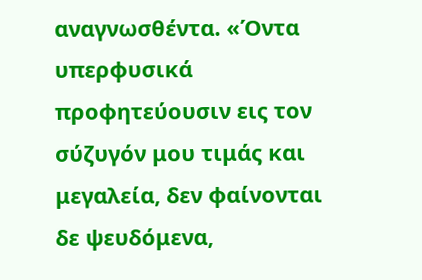αναγνωσθέντα. «Όντα υπερφυσικά προφητεύουσιν εις τον σύζυγόν μου τιμάς και μεγαλεία, δεν φαίνονται δε ψευδόμενα,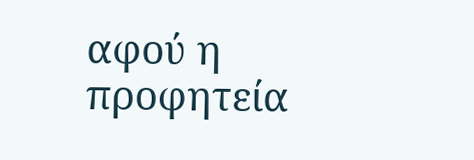αφού η προφητεία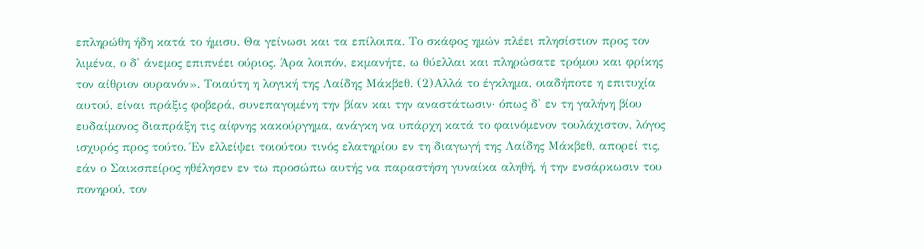επληρώθη ήδη κατά το ήμισυ. Θα γείνωσι και τα επίλοιπα. Το σκάφος ημών πλέει πλησίστιον προς τον λιμένα, ο δ' άνεμος επιπνέει ούριος. Άρα λοιπόν, εκμανήτε, ω θύελλαι και πληρώσατε τρόμου και φρίκης τον αίθριον ουρανόν». Τοιαύτη η λογική της Λαίδης Μάκβεθ. (2)Αλλά το έγκλημα, οιαδήποτε η επιτυχία αυτού, είναι πράξις φοβερά, συνεπαγομένη την βίαν και την αναστάτωσιν· όπως δ' εν τη γαλήνη βίου ευδαίμονος διαπράξη τις αίφνης κακούργημα, ανάγκη να υπάρχη κατά το φαινόμενον τουλάχιστον, λόγος ισχυρός προς τούτο. Έν ελλείψει τοιούτου τινός ελατηρίου εν τη διαγωγή της Λαίδης Μάκβεθ, απορεί τις, εάν ο Σαικσπείρος ηθέλησεν εν τω προσώπω αυτής να παραστήση γυναίκα αληθή, ή την ενσάρκωσιν του πονηρού, τον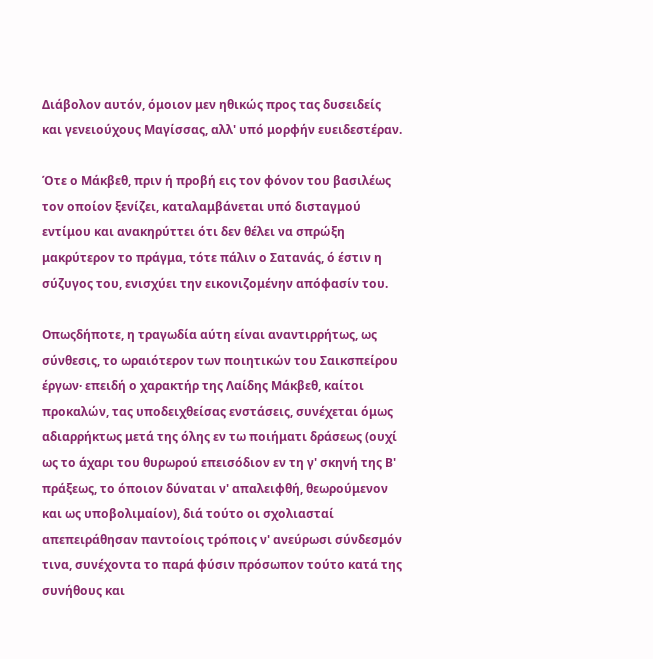Διάβολον αυτόν, όμοιον μεν ηθικώς προς τας δυσειδείς και γενειούχους Μαγίσσας, αλλ' υπό μορφήν ευειδεστέραν.

Ότε ο Μάκβεθ, πριν ή προβή εις τον φόνον του βασιλέως τον οποίον ξενίζει, καταλαμβάνεται υπό δισταγμού εντίμου και ανακηρύττει ότι δεν θέλει να σπρώξη μακρύτερον το πράγμα, τότε πάλιν ο Σατανάς, ό έστιν η σύζυγος του, ενισχύει την εικονιζομένην απόφασίν του.

Οπωςδήποτε, η τραγωδία αύτη είναι αναντιρρήτως, ως σύνθεσις, το ωραιότερον των ποιητικών του Σαικσπείρου έργων· επειδή ο χαρακτήρ της Λαίδης Μάκβεθ, καίτοι προκαλών, τας υποδειχθείσας ενστάσεις, συνέχεται όμως αδιαρρήκτως μετά της όλης εν τω ποιήματι δράσεως (ουχί ως το άχαρι του θυρωρού επεισόδιον εν τη γ' σκηνή της Β' πράξεως, το όποιον δύναται ν' απαλειφθή, θεωρούμενον και ως υποβολιμαίον), διά τούτο οι σχολιασταί απεπειράθησαν παντοίοις τρόποις ν' ανεύρωσι σύνδεσμόν τινα, συνέχοντα το παρά φύσιν πρόσωπον τούτο κατά της συνήθους και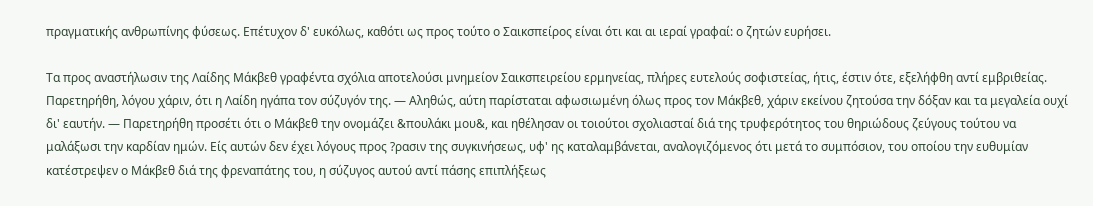πραγματικής ανθρωπίνης φύσεως. Επέτυχον δ' ευκόλως, καθότι ως προς τούτο ο Σαικσπείρος είναι ότι και αι ιεραί γραφαί: ο ζητών ευρήσει.

Τα προς αναστήλωσιν της Λαίδης Μάκβεθ γραφέντα σχόλια αποτελούσι μνημείον Σαικσπειρείου ερμηνείας, πλήρες ευτελούς σοφιστείας, ήτις, έστιν ότε, εξελήφθη αντί εμβριθείας. Παρετηρήθη, λόγου χάριν, ότι η Λαίδη ηγάπα τον σύζυγόν της. — Αληθώς, αύτη παρίσταται αφωσιωμένη όλως προς τον Μάκβεθ, χάριν εκείνου ζητούσα την δόξαν και τα μεγαλεία ουχί δι' εαυτήν. — Παρετηρήθη προσέτι ότι ο Μάκβεθ την ονομάζει &πουλάκι μου&, και ηθέλησαν οι τοιούτοι σχολιασταί διά της τρυφερότητος του θηριώδους ζεύγους τούτου να μαλάξωσι την καρδίαν ημών. Είς αυτών δεν έχει λόγους προς ?ρασιν της συγκινήσεως, υφ' ης καταλαμβάνεται, αναλογιζόμενος ότι μετά το συμπόσιον, του οποίου την ευθυμίαν κατέστρεψεν ο Μάκβεθ διά της φρεναπάτης του, η σύζυγος αυτού αντί πάσης επιπλήξεως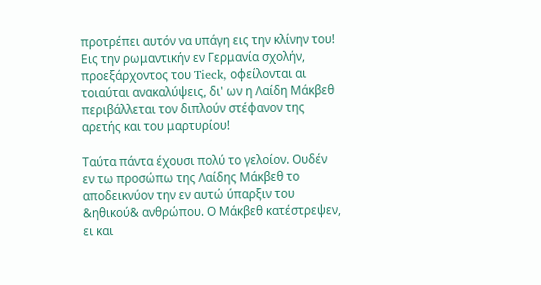προτρέπει αυτόν να υπάγη εις την κλίνην του! Εις την ρωμαντικήν εν Γερμανία σχολήν, προεξάρχοντος του Tieck, οφείλονται αι τοιαύται ανακαλύψεις, δι' ων η Λαίδη Μάκβεθ περιβάλλεται τον διπλούν στέφανον της αρετής και του μαρτυρίου!

Ταύτα πάντα έχουσι πολύ το γελοίον. Ουδέν εν τω προσώπω της Λαίδης Μάκβεθ το αποδεικνύον την εν αυτώ ύπαρξιν του &ηθικού& ανθρώπου. Ο Μάκβεθ κατέστρεψεν, ει και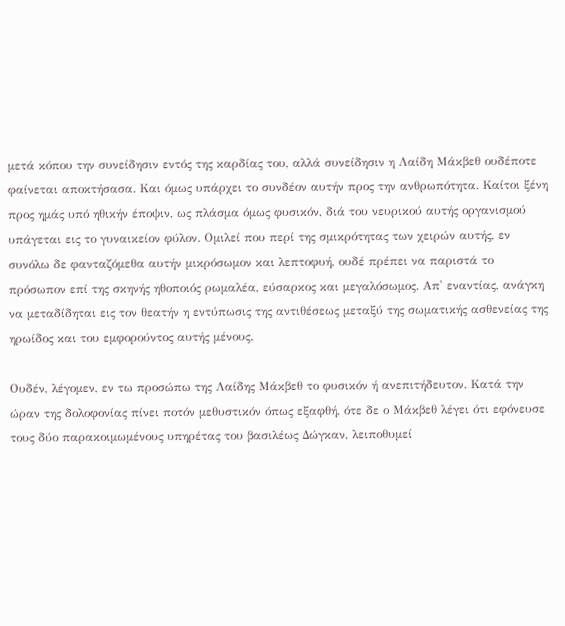μετά κόπου την συνείδησιν εντός της καρδίας του, αλλά συνείδησιν η Λαίδη Μάκβεθ ουδέποτε φαίνεται αποκτήσασα. Και όμως υπάρχει το συνδέον αυτήν προς την ανθρωπότητα. Καίτοι ξένη προς ημάς υπό ηθικήν έποψιν, ως πλάσμα όμως φυσικόν, διά του νευρικού αυτής οργανισμού υπάγεται εις το γυναικείον φύλον. Ομιλεί που περί της σμικρότητας των χειρών αυτής, εν συνόλω δε φανταζόμεθα αυτήν μικρόσωμον και λεπτοφυή, ουδέ πρέπει να παριστά το πρόσωπον επί της σκηνής ηθοποιός ρωμαλέα, εύσαρκος και μεγαλόσωμος. Απ' εναντίας, ανάγκη να μεταδίδηται εις τον θεατήν η εντύπωσις της αντιθέσεως μεταξύ της σωματικής ασθενείας της ηρωίδος και του εμφορούντος αυτής μένους.

Ουδέν, λέγομεν, εν τω προσώπω της Λαίδης Μάκβεθ το φυσικόν ή ανεπιτήδευτον. Κατά την ώραν της δολοφονίας πίνει ποτόν μεθυστικόν όπως εξαφθή, ότε δε ο Μάκβεθ λέγει ότι εφόνευσε τους δύο παρακοιμωμένους υπηρέτας του βασιλέως Δώγκαν, λειποθυμεί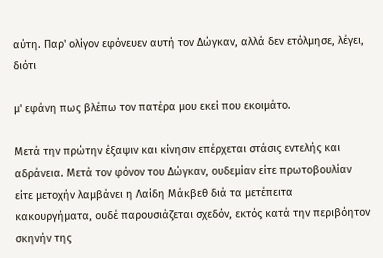αύτη. Παρ' ολίγον εφόνευεν αυτή τον Δώγκαν, αλλά δεν ετόλμησε, λέγει, διότι

μ' εφάνη πως βλέπω τον πατέρα μου εκεί που εκοιμάτο.

Μετά την πρώτην έξαψιν και κίνησιν επέρχεται στάσις εντελής και αδράνεια. Μετά τον φόνον του Δώγκαν, ουδεμίαν είτε πρωτοβουλίαν είτε μετοχήν λαμβάνει η Λαίδη Μάκβεθ διά τα μετέπειτα κακουργήματα, ουδέ παρουσιάζεται σχεδόν, εκτός κατά την περιβόητον σκηνήν της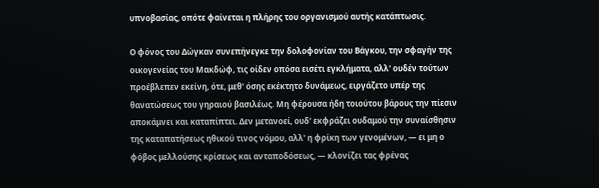υπνοβασίας, οπότε φαίνεται η πλήρης του οργανισμού αυτής κατάπτωσις.

Ο φόνος του Δώγκαν συνεπήνεγκε την δολοφονίαν του Βάγκου, την σφαγήν της οικογενείας του Μακδώφ, τις οίδεν οπόσα εισέτι εγκλήματα, αλλ' ουδέν τούτων προέβλεπεν εκείνη, ότε, μεθ' όσης εκέκτητο δυνάμεως, ειργάζετο υπέρ της θανατώσεως του γηραιού βασιλέως. Μη φέρουσα ήδη τοιούτου βάρους την πίεσιν αποκάμνει και καταπίπτει. Δεν μετανοεί, ουδ' εκφράζει ουδαμού την συναίσθησιν της καταπατήσεως ηθικού τινος νόμου, αλλ' η φρίκη των γενομένων, — ει μη ο φόβος μελλούσης κρίσεως και ανταποδόσεως, — κλονίζει τας φρένας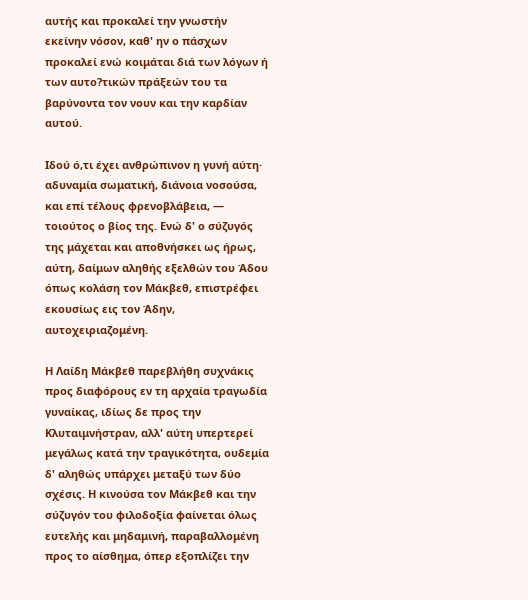αυτής και προκαλεί την γνωστήν εκείνην νόσον, καθ' ην ο πάσχων προκαλεί ενώ κοιμάται διά των λόγων ή των αυτο?τικών πράξεών του τα βαρύνοντα τον νουν και την καρδίαν αυτού.

Ιδού ό,τι έχει ανθρώπινον η γυνή αύτη· αδυναμία σωματική, διάνοια νοσούσα, και επί τέλους φρενοβλάβεια, — τοιούτος ο βίος της. Ενώ δ' ο σύζυγός της μάχεται και αποθνήσκει ως ήρως, αύτη, δαίμων αληθής εξελθών του Άδου όπως κολάση τον Μάκβεθ, επιστρέφει εκουσίως εις τον Άδην, αυτοχειριαζομένη.

Η Λαίδη Μάκβεθ παρεβλήθη συχνάκις προς διαφόρους εν τη αρχαία τραγωδία γυναίκας, ιδίως δε προς την Κλυταιμνήστραν, αλλ' αύτη υπερτερεί μεγάλως κατά την τραγικότητα, ουδεμία δ' αληθώς υπάρχει μεταξύ των δύο σχέσις. Η κινούσα τον Μάκβεθ και την σύζυγόν του φιλοδοξία φαίνεται όλως ευτελής και μηδαμινή, παραβαλλομένη προς το αίσθημα, όπερ εξοπλίζει την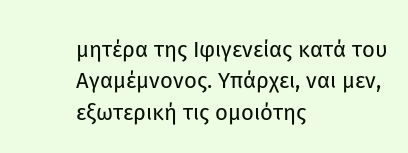μητέρα της Ιφιγενείας κατά του Αγαμέμνονος. Υπάρχει, ναι μεν, εξωτερική τις ομοιότης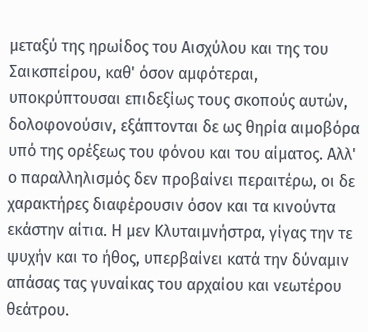μεταξύ της ηρωίδος του Αισχύλου και της του Σαικσπείρου, καθ' όσον αμφότεραι, υποκρύπτουσαι επιδεξίως τους σκοπούς αυτών, δολοφονούσιν, εξάπτονται δε ως θηρία αιμοβόρα υπό της ορέξεως του φόνου και του αίματος. Αλλ' ο παραλληλισμός δεν προβαίνει περαιτέρω, οι δε χαρακτήρες διαφέρουσιν όσον και τα κινούντα εκάστην αίτια. Η μεν Κλυταιμνήστρα, γίγας την τε ψυχήν και το ήθος, υπερβαίνει κατά την δύναμιν απάσας τας γυναίκας του αρχαίου και νεωτέρου θεάτρου.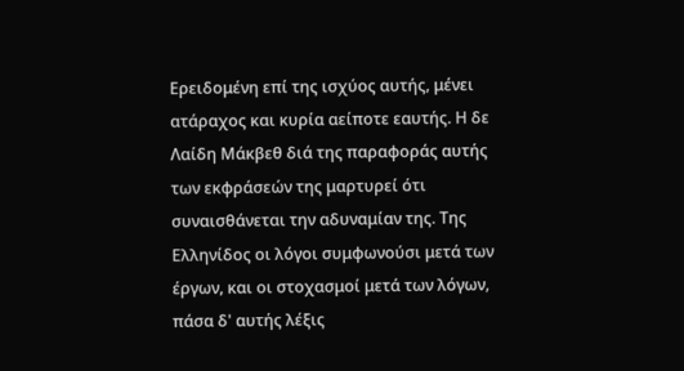Ερειδομένη επί της ισχύος αυτής, μένει ατάραχος και κυρία αείποτε εαυτής. Η δε Λαίδη Μάκβεθ διά της παραφοράς αυτής των εκφράσεών της μαρτυρεί ότι συναισθάνεται την αδυναμίαν της. Της Ελληνίδος οι λόγοι συμφωνούσι μετά των έργων, και οι στοχασμοί μετά των λόγων, πάσα δ' αυτής λέξις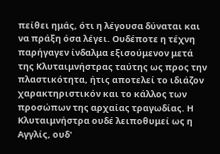πείθει ημάς, ότι η λέγουσα δύναται και να πράξη όσα λέγει. Ουδέποτε η τέχνη παρήγαγεν ίνδαλμα εξισούμενον μετά της Κλυταιμνήστρας ταύτης ως προς την πλαστικότητα, ήτις αποτελεί το ιδιάζον χαρακτηριστικόν και το κάλλος των προσώπων της αρχαίας τραγωδίας. Η Κλυταιμνήστρα ουδέ λειποθυμεί ως η Αγγλίς, ουδ'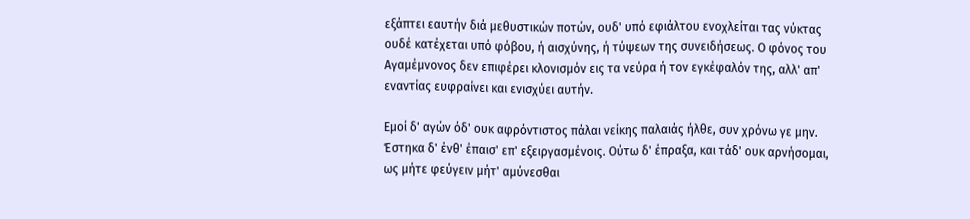εξάπτει εαυτήν διά μεθυστικών ποτών, ουδ' υπό εφιάλτου ενοχλείται τας νύκτας ουδέ κατέχεται υπό φόβου, ή αισχύνης, ή τύψεων της συνειδήσεως. Ο φόνος του Αγαμέμνονος δεν επιφέρει κλονισμόν εις τα νεύρα ή τον εγκέφαλόν της, αλλ' απ' εναντίας ευφραίνει και ενισχύει αυτήν.

Εμοί δ' αγών όδ' ουκ αφρόντιστος πάλαι νείκης παλαιάς ήλθε, συν χρόνω γε μην. Έστηκα δ' ένθ' έπαισ' επ' εξειργασμένοις. Ούτω δ' έπραξα, και τάδ' ουκ αρνήσομαι, ως μήτε φεύγειν μήτ' αμύνεσθαι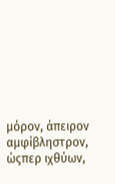μόρον, άπειρον αμφίβληστρον, ώςπερ ιχθύων,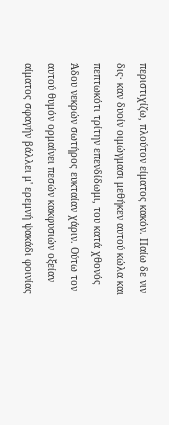περιστιχίζω, πλούτον είματος κακόν. Παίω δε νιν δις· καν δυοίν οιμώγμασι μεθήκεν αυτού κώλα και πεπτωκότι τρίτην επενδίδωμι, του κατά χθονός Άδου νεκρών σωτήρος ευκταίαν χάριν. Ούτω τον αυτού θυμόν ορμαίνει πεσών κακφυσιών οξείαν αίματος σφαγήν βάλλει μ' ερεμνή ψακάδι φοινίας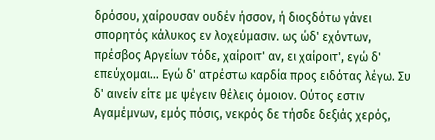δρόσου, χαίρουσαν ουδέν ήσσον, ή διοςδότω γάνει σπορητός κάλυκος εν λοχεύμασιν. ως ώδ' εχόντων, πρέσβος Αργείων τόδε, χαίροιτ' αν, ει χαίροιτ', εγώ δ' επεύχομαι… Εγώ δ' ατρέστω καρδία προς ειδότας λέγω. Συ δ' αινείν είτε με ψέγειν θέλεις όμοιον. Ούτος εστιν Αγαμέμνων, εμός πόσις, νεκρός δε τήσδε δεξιάς χερός,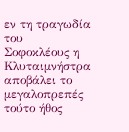εν τη τραγωδία του Σοφοκλέους η Κλυταιμνήστρα αποβάλει το μεγαλοπρεπές τούτο ήθος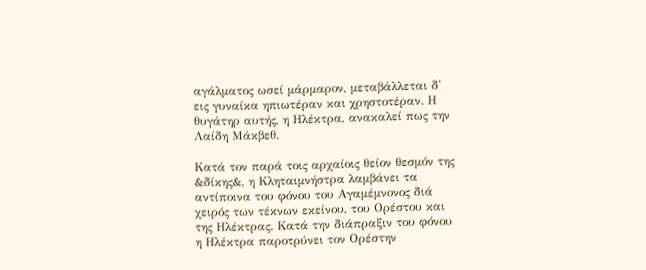αγάλματος ωσεί μάρμαρον, μεταβάλλεται δ' εις γυναίκα ηπιωτέραν και χρηστοτέραν. Η θυγάτηρ αυτής, η Ηλέκτρα, ανακαλεί πως την Λαίδη Μάκβεθ.

Κατά τον παρά τοις αρχαίοις θείον θεσμόν της &δίκης&, η Κληταιμνήστρα λαμβάνει τα αντίποινα του φόνου του Αγαμέμνονος διά χειρός των τέκνων εκείνου, του Ορέστου και της Ηλέκτρας. Κατά την διάπραξιν του φόνου η Ηλέκτρα παροτρύνει τον Ορέστην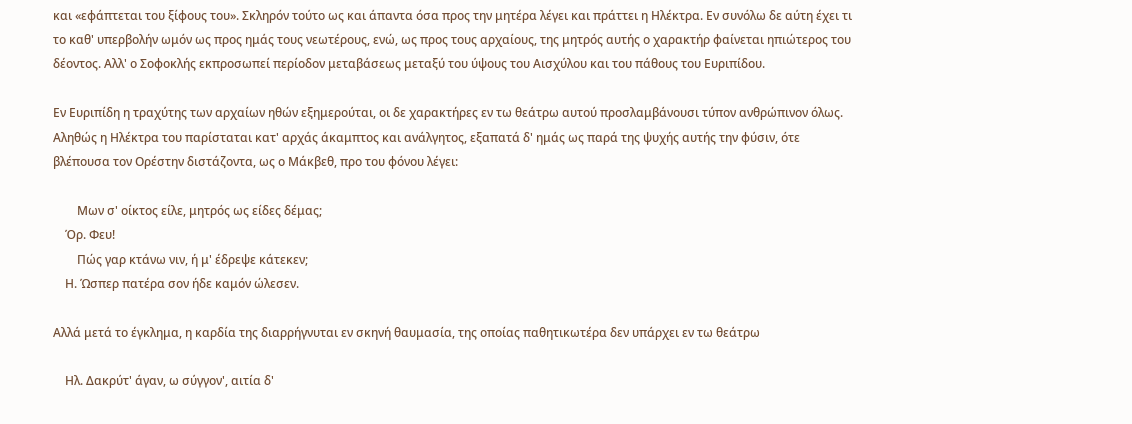και «εφάπτεται του ξίφους του». Σκληρόν τούτο ως και άπαντα όσα προς την μητέρα λέγει και πράττει η Ηλέκτρα. Εν συνόλω δε αύτη έχει τι το καθ' υπερβολήν ωμόν ως προς ημάς τους νεωτέρους, ενώ, ως προς τους αρχαίους, της μητρός αυτής ο χαρακτήρ φαίνεται ηπιώτερος του δέοντος. Αλλ' ο Σοφοκλής εκπροσωπεί περίοδον μεταβάσεως μεταξύ του ύψους του Αισχύλου και του πάθους του Ευριπίδου.

Εν Ευριπίδη η τραχύτης των αρχαίων ηθών εξημερούται, οι δε χαρακτήρες εν τω θεάτρω αυτού προσλαμβάνουσι τύπον ανθρώπινον όλως. Αληθώς η Ηλέκτρα του παρίσταται κατ' αρχάς άκαμπτος και ανάλγητος, εξαπατά δ' ημάς ως παρά της ψυχής αυτής την φύσιν, ότε βλέπουσα τον Ορέστην διστάζοντα, ως ο Μάκβεθ, προ του φόνου λέγει:

        Μων σ' οίκτος είλε, μητρός ως είδες δέμας;
    Όρ. Φευ!
        Πώς γαρ κτάνω νιν, ή μ' έδρεψε κάτεκεν;
    Η. Ώσπερ πατέρα σον ήδε καμόν ώλεσεν.

Αλλά μετά το έγκλημα, η καρδία της διαρρήγνυται εν σκηνή θαυμασία, της οποίας παθητικωτέρα δεν υπάρχει εν τω θεάτρω

    Ηλ. Δακρύτ' άγαν, ω σύγγον', αιτία δ'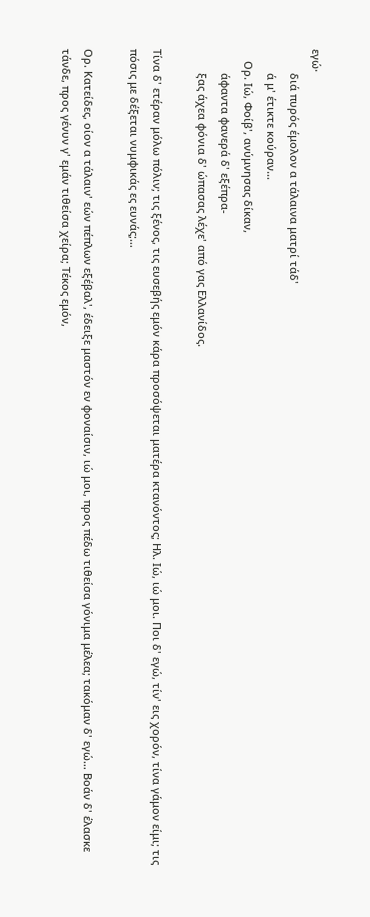εγώ·
        διά πυρός έμολον α τάλαινα ματρί τάδ'
        ά μ' έτικτε κούραν…
    Ορ. Ιώ, Φοίβ', ανύμνησας δίκαν,
        άφαντα φανερά δ' εξέπρα-
        ξας άχεα φόνια δ' ώπασας λέχε' από γας Ελλανίδος.

Τίνα δ' ετέραν μόλω πόλιν; τις ξένος, τις ευσεβής εμόν κάρα προσόψεται ματέρα κτανόντος; Ηλ. Ιώ, ιώ μοι. Ποι δ' εγώ, τίν' εις χορόν, τίνα γάμον είμι; τις πόσις με δέξεται νυμφικάς ες ευνάς;…

Ορ. Κατείδες, οίον α τάλαιν' εών πέπλων εξέβαλ', έδειξε μαστόν εν φοναίσιν, ιώ μοι, προς πέδω τιθείσα γόνιμα μέλεα; τακόμαν δ' εγώ… Βοάν δ' έλασκε τάνδε, προς γένυν γ' εμάν τιθείσα χείρα; Τέκος εμόν,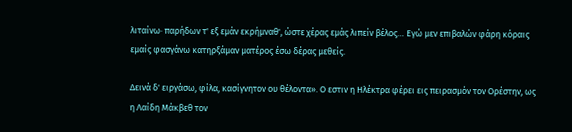λιταίνω· παρήδων τ' εξ εμάν εκρήμναθ', ώστε χέρας εμάς λιπείν βέλος… Εγώ μεν επιβαλών φάρη κόραις εμαίς φασγάνω κατηρξάμαν ματέρος έσω δέρας μεθείς.

Δεινά δ' ειργάσω, φίλα, κασίγνητον ου θέλοντα». Ο εστιν η Ηλέκτρα φέρει εις πειρασμόν τον Ορέστην, ως η Λαίδη Μάκβεθ τον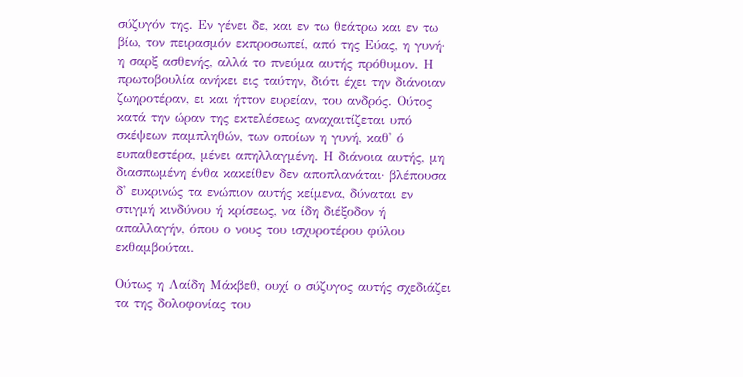σύζυγόν της. Εν γένει δε, και εν τω θεάτρω και εν τω βίω, τον πειρασμόν εκπροσωπεί, από της Εύας, η γυνή· η σαρξ ασθενής, αλλά το πνεύμα αυτής πρόθυμον. Η πρωτοβουλία ανήκει εις ταύτην, διότι έχει την διάνοιαν ζωηροτέραν, ει και ήττον ευρείαν, του ανδρός. Ούτος κατά την ώραν της εκτελέσεως αναχαιτίζεται υπό σκέψεων παμπληθών, των οποίων η γυνή, καθ' ό ευπαθεστέρα, μένει απηλλαγμένη. Η διάνοια αυτής, μη διασπωμένη ένθα κακείθεν δεν αποπλανάται· βλέπουσα δ' ευκρινώς τα ενώπιον αυτής κείμενα, δύναται εν στιγμή κινδύνου ή κρίσεως, να ίδη διέξοδον ή απαλλαγήν, όπου ο νους του ισχυροτέρου φύλου εκθαμβούται.

Ούτως η Λαίδη Μάκβεθ, ουχί ο σύζυγος αυτής σχεδιάζει τα της δολοφονίας του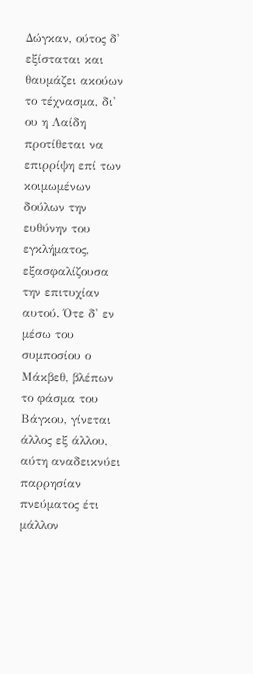Δώγκαν, ούτος δ' εξίσταται και θαυμάζει ακούων το τέχνασμα, δι' ου η Λαίδη προτίθεται να επιρρίψη επί των κοιμωμένων δούλων την ευθύνην του εγκλήματος, εξασφαλίζουσα την επιτυχίαν αυτού. Ότε δ' εν μέσω του συμποσίου ο Μάκβεθ, βλέπων το φάσμα του Βάγκου, γίνεται άλλος εξ άλλου, αύτη αναδεικνύει παρρησίαν πνεύματος έτι μάλλον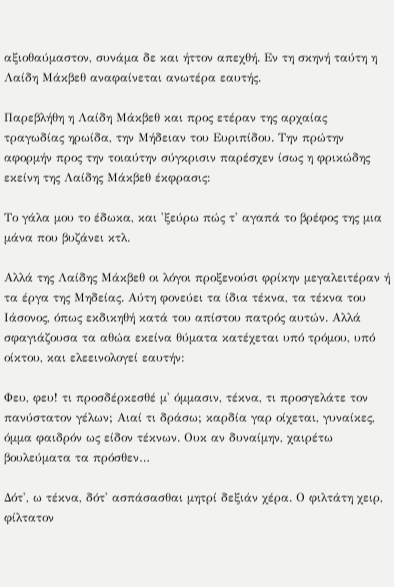αξιοθαύμαστον, συνάμα δε και ήττον απεχθή. Εν τη σκηνή ταύτη η Λαίδη Μάκβεθ αναφαίνεται ανωτέρα εαυτής.

Παρεβλήθη η Λαίδη Μάκβεθ και προς ετέραν της αρχαίας τραγωδίας ηρωίδα, την Μήδειαν του Ευριπίδου. Την πρώτην αφορμήν προς την τοιαύτην σύγκρισιν παρέσχεν ίσως η φρικώδης εκείνη της Λαίδης Μάκβεθ έκφρασις:

Το γάλα μου το έδωκα, και 'ξεύρω πώς τ' αγαπά το βρέφος της μια μάνα που βυζάνει κτλ.

Αλλά της Λαίδης Μάκβεθ οι λόγοι προξενούσι φρίκην μεγαλειτέραν ή τα έργα της Μηδείας. Αύτη φονεύει τα ίδια τέκνα, τα τέκνα του Ιάσονος, όπως εκδικηθή κατά του απίστου πατρός αυτών. Αλλά σφαγιάζουσα τα αθώα εκείνα θύματα κατέχεται υπό τρόμου, υπό οίκτου, και ελεεινολογεί εαυτήν:

Φευ, φευ! τι προσδέρκεσθέ μ' όμμασιν, τέκνα, τι προσγελάτε τον πανύστατον γέλων; Αιαί τι δράσω; καρδία γαρ οίχεται, γυναίκες, όμμα φαιδρόν ως είδον τέκνων. Ουκ αν δυναίμην, χαιρέτω βουλεύματα τα πρόσθεν…

Δότ', ω τέκνα, δότ' ασπάσασθαι μητρί δεξιάν χέρα. Ο φιλτάτη χειρ, φίλτατον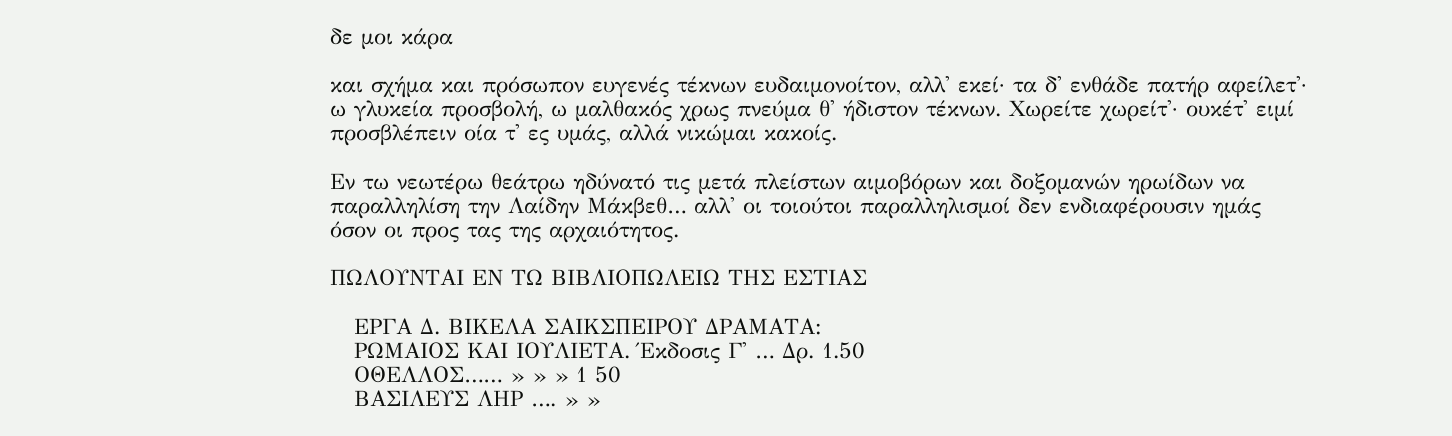δε μοι κάρα

και σχήμα και πρόσωπον ευγενές τέκνων ευδαιμονοίτον, αλλ' εκεί· τα δ' ενθάδε πατήρ αφείλετ'· ω γλυκεία προσβολή, ω μαλθακός χρως πνεύμα θ' ήδιστον τέκνων. Χωρείτε χωρείτ'· ουκέτ' ειμί προσβλέπειν οία τ' ες υμάς, αλλά νικώμαι κακοίς.

Εν τω νεωτέρω θεάτρω ηδύνατό τις μετά πλείστων αιμοβόρων και δοξομανών ηρωίδων να παραλληλίση την Λαίδην Μάκβεθ… αλλ' οι τοιούτοι παραλληλισμοί δεν ενδιαφέρουσιν ημάς όσον οι προς τας της αρχαιότητος.

ΠΩΛΟΥΝΤΑΙ ΕΝ ΤΩ ΒΙΒΛΙΟΠΩΛΕΙΩ ΤΗΣ ΕΣΤΙΑΣ

   ΕΡΓΑ Δ. ΒΙΚΕΛΑ ΣΑΙΚΣΠΕΙΡΟΥ ΔΡΑΜΑΤΑ:
   ΡΩΜΑΙΟΣ ΚΑΙ ΙΟΥΛΙΕΤΑ. Έκδοσις Γ' … Δρ. 1.50
   ΟΘΕΛΛΟΣ…… » » » 1 50
   ΒΑΣΙΛΕΥΣ ΛΗΡ …. » »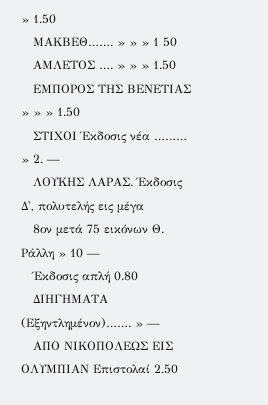» 1.50
   ΜΑΚΒΕΘ……. » » » 1 50
   ΑΜΛΕΤΟΣ …. » » » 1.50
   ΕΜΠΟΡΟΣ ΤΗΣ ΒΕΝΕΤΙΑΣ » » » 1.50
   ΣΤΙΧΟΙ Έκδοσις νέα ……… » 2. —
   ΛΟΥΚΗΣ ΛΑΡΑΣ. Έκδοσις Δ', πολυτελής εις μέγα
   8ον μετά 75 εικόνων Θ. Ράλλη » 10 —
   Έκδοσις απλή 0.80
   ΔΙΗΓΗΜΑΤΑ (Εξηντλημένον)……. » —
   ΑΠΟ ΝΙΚΟΠΟΛΕΩΣ ΕΙΣ ΟΛΥΜΠΙΑΝ Επιστολαί 2.50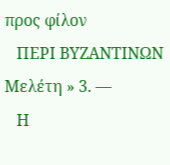προς φίλον
   ΠΕΡΙ ΒΥΖΑΝΤΙΝΩΝ Μελέτη » 3. —
   Η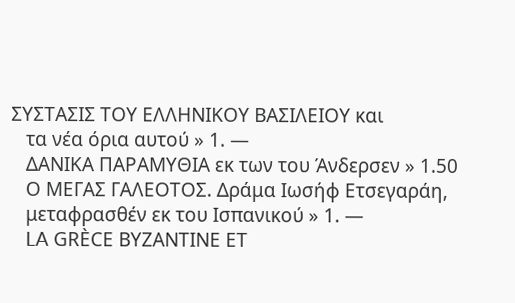ΣΥΣΤΑΣΙΣ ΤΟΥ ΕΛΛΗΝΙΚΟΥ ΒΑΣΙΛΕΙΟΥ και
   τα νέα όρια αυτού » 1. —
   ΔΑΝΙΚΑ ΠΑΡΑΜΥΘΙΑ εκ των του Άνδερσεν » 1.50
   Ο ΜΕΓΑΣ ΓΑΛΕΟΤΟΣ. Δράμα Ιωσήφ Ετσεγαράη,
   μεταφρασθέν εκ του Ισπανικού » 1. —
   LA GRÈCE ΒΥΖΑΝΤΙΝΕ ΕΤ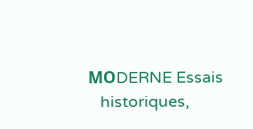ΜΟDERNE Essais
   historiques,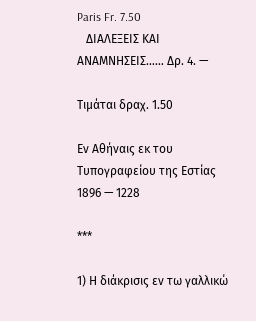Paris Fr. 7.50
   ΔΙΑΛΕΞΕΙΣ ΚΑΙ ΑΝΑΜΝΗΣΕΙΣ…… Δρ. 4. —

Τιμάται δραχ. 1.50

Εν Αθήναις εκ του Τυπογραφείου της Εστίας 1896 — 1228

***

1) Η διάκρισις εν τω γαλλικώ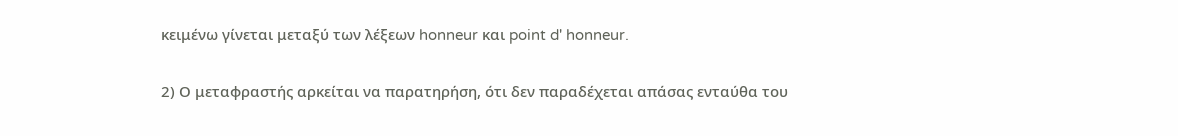κειμένω γίνεται μεταξύ των λέξεων honneur και point d' honneur.

2) Ο μεταφραστής αρκείται να παρατηρήση, ότι δεν παραδέχεται απάσας ενταύθα του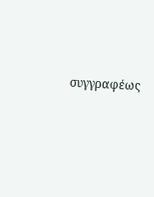συγγραφέως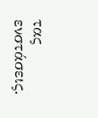τας ενστάσεις.